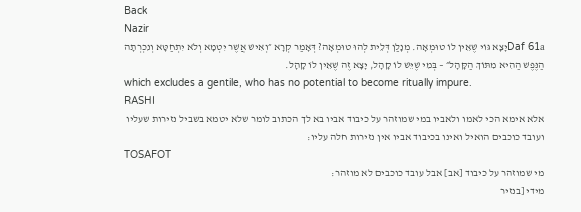Back
Nazir
Daf 61aיָצָא גּוֹי שֶׁאֵין לוֹ טוּמְאָה. מְנָלַן דְּלֵית לְהוּ טוּמְאָה? דְּאָמַר קְרָא ״וְאִישׁ אֲשֶׁר יִטְמָא וְלֹא יִתְחַטָּא וְנִכְרְתָה הַנֶּפֶשׁ הַהִיא מִתּוֹךְ הַקָּהָל״ – בְּמִי שֶׁיֵּשׁ לוֹ קָהָל, יָצָא זֶה שֶׁאֵין לוֹ קָהָל.
which excludes a gentile, who has no potential to become ritually impure.
RASHI
אלא אימא הכי לאמו ולאביו במי שמוזהר על כיבוד אביו בא לך הכתוב לומר שלא יטמא בשביל נזירות שעליו ועובד כוכבים הואיל ואינו בכיבוד אביו אין נזירות חלה עליו:
TOSAFOT
מי שמוזהר על כיבוד [אב] אבל עובד כוכבים לא מוזהר:
מידי [בנזיר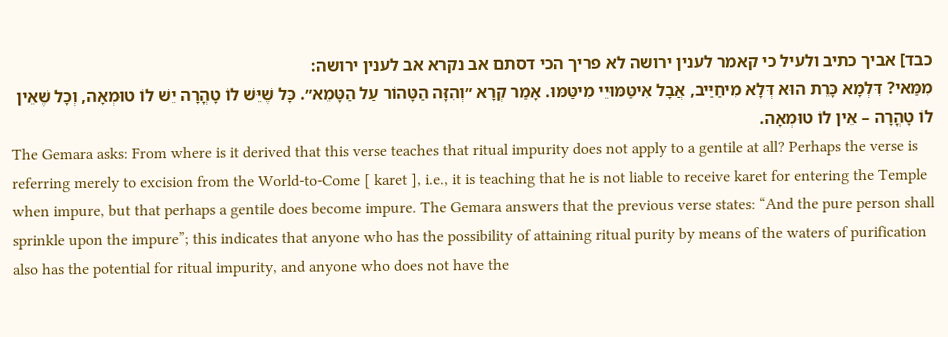כבד] אביך כתיב ולעיל כי קאמר לענין ירושה לא פריך הכי דסתם אב נקרא אב לענין ירושה:
מִמַּאי? דִּלְמָא כָּרֵת הוּא דְּלָא מִיחַיַּיב, אֲבָל אִיטַּמּוּיֵי מִיטַּמּוּ. אָמַר קְרָא ״וְהִזָּה הַטָּהוֹר עַל הַטָּמֵא״. כָּל שֶׁיֵּשׁ לוֹ טָהֳרָה יֵשׁ לוֹ טוּמְאָה, וְכָל שֶׁאֵין לוֹ טָהֳרָה – אֵין לוֹ טוּמְאָה.
The Gemara asks: From where is it derived that this verse teaches that ritual impurity does not apply to a gentile at all? Perhaps the verse is referring merely to excision from the World-to-Come [ karet ], i.e., it is teaching that he is not liable to receive karet for entering the Temple when impure, but that perhaps a gentile does become impure. The Gemara answers that the previous verse states: “And the pure person shall sprinkle upon the impure”; this indicates that anyone who has the possibility of attaining ritual purity by means of the waters of purification also has the potential for ritual impurity, and anyone who does not have the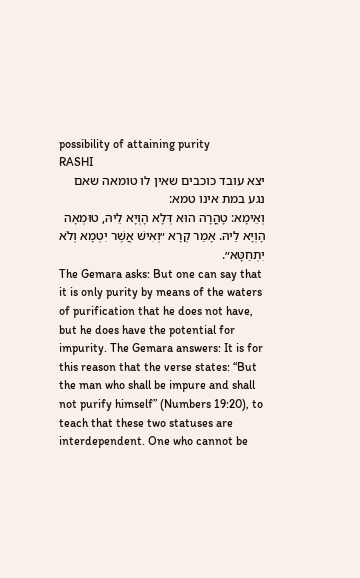possibility of attaining purity
RASHI
יצא עובד כוכבים שאין לו טומאה שאם נגע במת אינו טמא:
וְאֵימָא: טָהֳרָה הוּא דְּלָא הָוְיָא לֵיהּ, טוּמְאָה הָוְיָא לֵיהּ. אָמַר קְרָא ״וְאִישׁ אֲשֶׁר יִטְמָא וְלֹא יִתְחַטָּא״.
The Gemara asks: But one can say that it is only purity by means of the waters of purification that he does not have, but he does have the potential for impurity. The Gemara answers: It is for this reason that the verse states: “But the man who shall be impure and shall not purify himself” (Numbers 19:20), to teach that these two statuses are interdependent. One who cannot be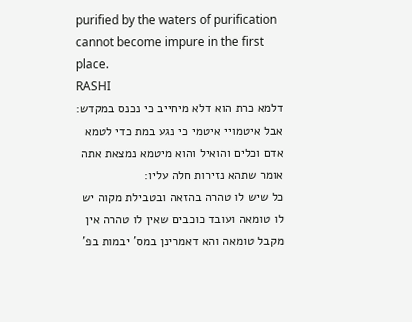purified by the waters of purification cannot become impure in the first place.
RASHI
דלמא כרת הוא דלא מיחייב כי נכנס במקדש:
אבל איטמויי איטמי כי נגע במת כדי לטמא אדם וכלים והואיל והוא מיטמא נמצאת אתה אומר שתהא נזירות חלה עליו:
כל שיש לו טהרה בהזאה ובטבילת מקוה יש לו טומאה ועובד כוכבים שאין לו טהרה אין מקבל טומאה והא דאמרינן במס' יבמות בפ'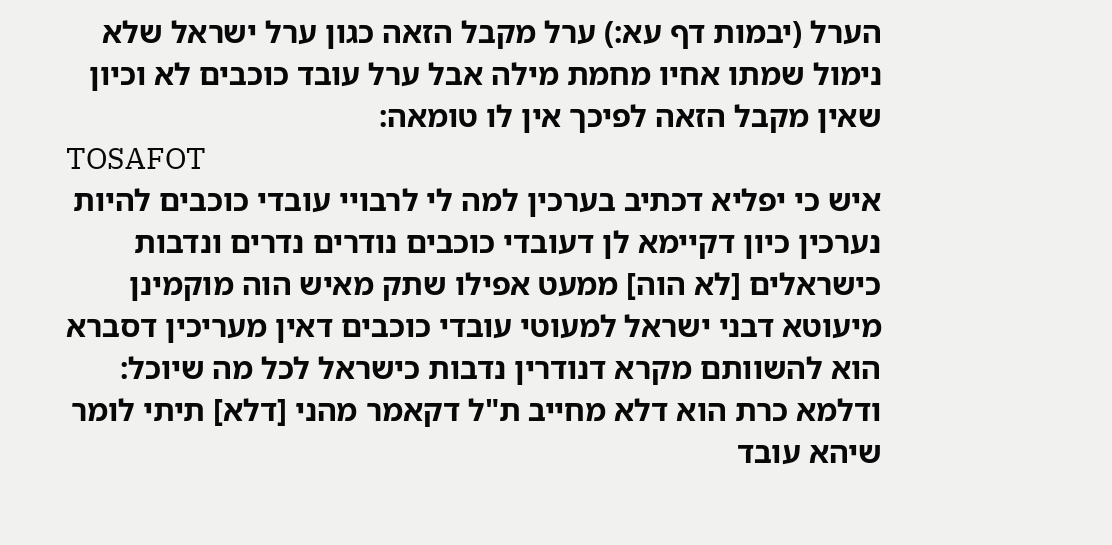הערל (יבמות דף עא:) ערל מקבל הזאה כגון ערל ישראל שלא נימול שמתו אחיו מחמת מילה אבל ערל עובד כוכבים לא וכיון שאין מקבל הזאה לפיכך אין לו טומאה:
TOSAFOT
איש כי יפליא דכתיב בערכין למה לי לרבויי עובדי כוכבים להיות נערכין כיון דקיימא לן דעובדי כוכבים נודרים נדרים ונדבות כישראלים [לא הוה] ממעט אפילו שתק מאיש הוה מוקמינן מיעוטא דבני ישראל למעוטי עובדי כוכבים דאין מעריכין דסברא הוא להשוותם מקרא דנודרין נדבות כישראל לכל מה שיוכל:
ודלמא כרת הוא דלא מחייב ת"ל דקאמר מהני [דלא] תיתי לומר שיהא עובד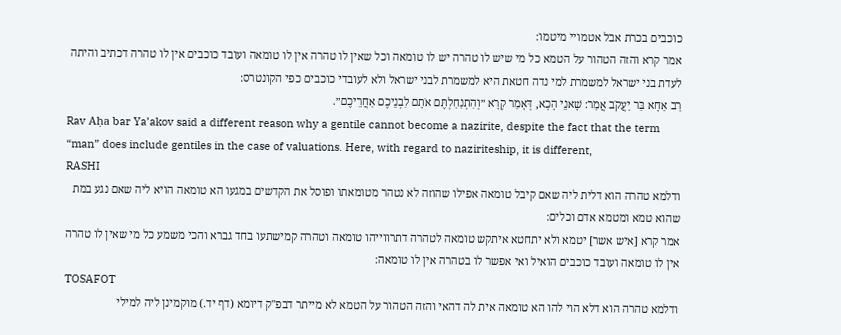כוכבים בכרת אבל אטמויי מיטמו:
אמר קרא והזה הטהור על הטמא כל מי שיש לו טהרה יש לו טומאה וכל שאין לו טהרה אין לו טומאה ועובד כוכבים אין לו טהרה דכתיב והיתה לעדת בני ישראל למשמרת למי נדה חטאת היא למשמרת לבני ישראל ולא לעובדי כוכבים כפי הקונטרס:
רַב אַחָא בַּר יַעֲקֹב אֲמַר: שָׁאנֵי הָכָא, דְּאָמַר קְרָא ״וְהִתְנַחַלְתֶּם אֹתָם לִבְנֵיכֶם אַחֲרֵיכֶם״.
Rav Aḥa bar Ya’akov said a different reason why a gentile cannot become a nazirite, despite the fact that the term “man” does include gentiles in the case of valuations. Here, with regard to naziriteship, it is different,
RASHI
ודלמא טהרה הוא דלית ליה שאם קיבל טומאה אפילו שהוזה לא נטהר מטומאתו ופוסל את הקדשים במגעו הא טומאה הויא ליה שאם נגע במת שהוא טמא ומטמא אדם וכלים:
אמר קרא [איש אשר] יטמא ולא יתחטא איתקש טומאה לטהרה דתרווייהו טומאה וטהרה קמישתעו בחד גברא והכי משמע כל מי שאין לו טהרה אין לו טומאה ועובד כוכבים הואיל ואי אפשר לו בטהרה אין לו טומאה:
TOSAFOT
ודלמא טהרה הוא דלא הוי להו הא טומאה אית לה דהאי והזה הטהור על הטמא לא מייתר דבפ"ק דיומא (דף יד.) מוקמינן ליה למילי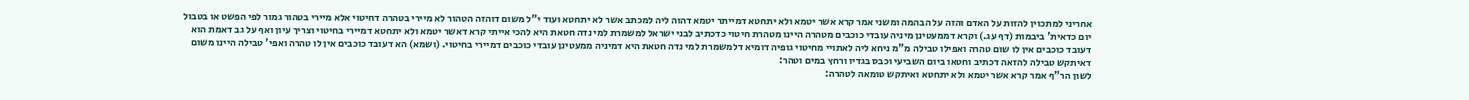אחריני למתכוין להזות על האדם והזה על הבהמה ומשני אמר קרא אשר יטמא ולא יתחטא דמייתר יטמא דהוה ליה למכתב אשר לא יתחטא ועוד י"ל משום דוהזה הטהור לא מיירי בטהרה דחיטוי אלא מיירי בטהור גמור לפי הפשט או בטבול יום כדאית' ביבמות (דף עג.) וקרא דממעטינן מיניה עובדי כוכבים מטהרה היינו מטהרת חיטוי כדכתיב לבני ישראל למשמרת למי נדה חטאת היא להכי אייתי קרא דאשר יטמא ולא יתחטא דמיירי בחיטוי וצריך עיון ואף על גב דאמת הוא דעובד כוכבים אין לו שום טהרה ואפילו טבילה מ"מ ניחא ליה לאתויי מחיטוי גופיה דומיא דלמשמרת למי נדה חטאת היא דמיניה ממעטינן עובדי כוכבים דמיירי בחיטוי. (ושמא) הא דעובד כוכבים אין לו טהרה ואפי' טבילה היינו משום דאיתקש טבילה להזאה דכתיב וחטאו ביום השביעי וכבס בגדיו ורחץ במים וטהר:
לשון הר"ף אמר קרא אשר יטמא ולא יתחטא ואיתקש טומאה לטהרה: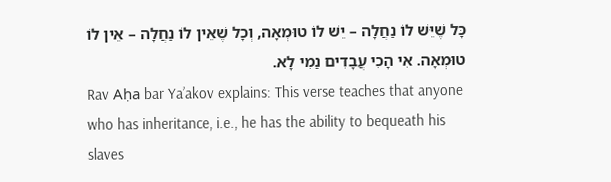כָּל שֶׁיֵּשׁ לוֹ נַחֲלָה – יֵשׁ לוֹ טוּמְאָה, וְכָל שֶׁאֵין לוֹ נַחֲלָה – אֵין לוֹ טוּמְאָה. אִי הָכִי עֲבָדִים נַמִי לָא.
Rav Aḥa bar Ya’akov explains: This verse teaches that anyone who has inheritance, i.e., he has the ability to bequeath his slaves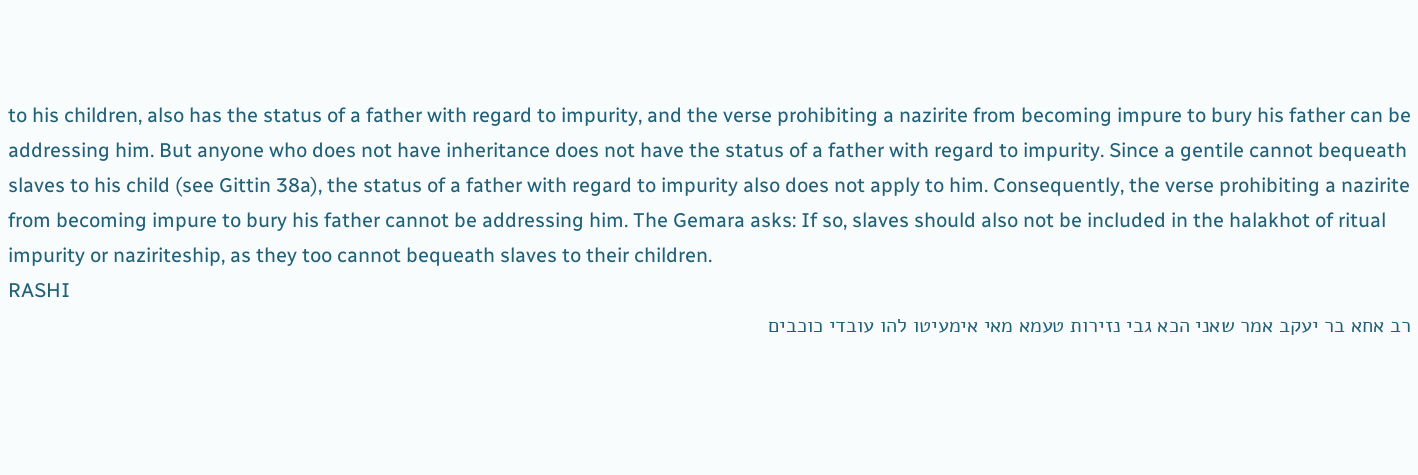to his children, also has the status of a father with regard to impurity, and the verse prohibiting a nazirite from becoming impure to bury his father can be addressing him. But anyone who does not have inheritance does not have the status of a father with regard to impurity. Since a gentile cannot bequeath slaves to his child (see Gittin 38a), the status of a father with regard to impurity also does not apply to him. Consequently, the verse prohibiting a nazirite from becoming impure to bury his father cannot be addressing him. The Gemara asks: If so, slaves should also not be included in the halakhot of ritual impurity or naziriteship, as they too cannot bequeath slaves to their children.
RASHI
רב אחא בר יעקב אמר שאני הכא גבי נזירות טעמא מאי אימעיטו להו עובדי כוכבים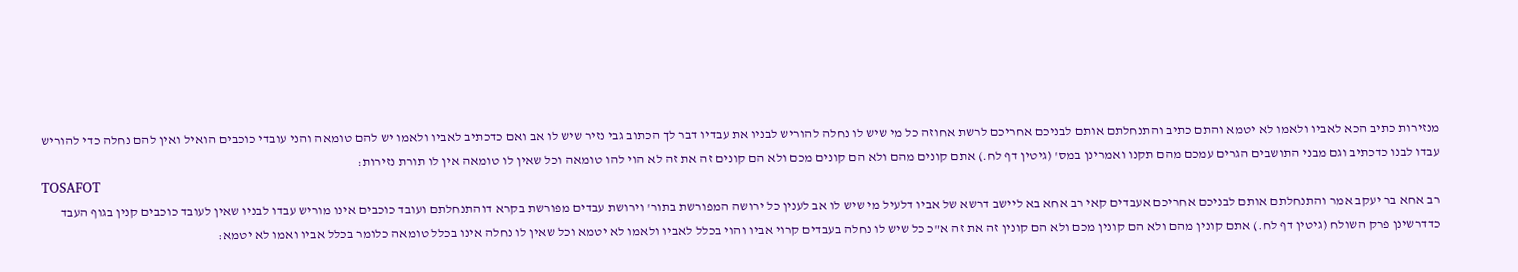מנזירות כתיב הכא לאביו ולאמו לא יטמא והתם כתיב והתנחלתם אותם לבניכם אחריכם לרשת אחוזה כל מי שיש לו נחלה להוריש לבניו את עבדיו דבר לך הכתוב גבי נזיר שיש לו אב ואם כדכתיב לאביו ולאמו יש להם טומאה והני עובדי כוכבים הואיל ואין להם נחלה כדי להוריש עבדו לבנו כדכתיב וגם מבני התושבים הגרים עמכם מהם תקנו ואמרינן במס' (גיטין דף לח.) אתם קונים מהם ולא הם קונים מכם ולא הם קונים זה את זה לא הוי להו טומאה וכל שאין לו טומאה אין לו תורת נזירות:
TOSAFOT
רב אחא בר יעקב אמר והתנחלתם אותם לבניכם אחריכם אעבדים קאי רב אחא בא ליישב דרשא של אביו דלעיל מי שיש לו אב לענין כל ירושה המפורשת בתור' וירושת עבדים מפורשת בקרא דוהתנחלתם ועובד כוכבים אינו מוריש עבדו לבניו שאין לעובד כוכבים קנין בגוף העבד כדדרשינן פרק השולח (גיטין דף לח.) אתם קונין מהם ולא הם קונין מכם ולא הם קונין זה את זה א"כ כל שיש לו נחלה בעבדים קרוי אביו והוי בכלל לאביו ולאמו לא יטמא וכל שאין לו נחלה אינו בכלל טומאה כלומר בכלל אביו ואמו לא יטמא: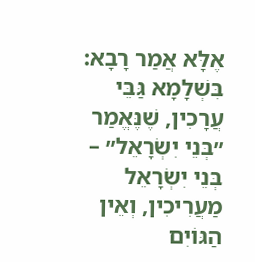אֶלָּא אֲמַר רָבָא: בִּשְׁלָמָא גַּבֵּי עֲרָכִין, שֶׁנֶּאֱמַר ״בְּנֵי יִשְׂרָאֵל״ – בְּנֵי יִשְׂרָאֵל מַעֲרִיכִין, וְאֵין הַגּוֹיִם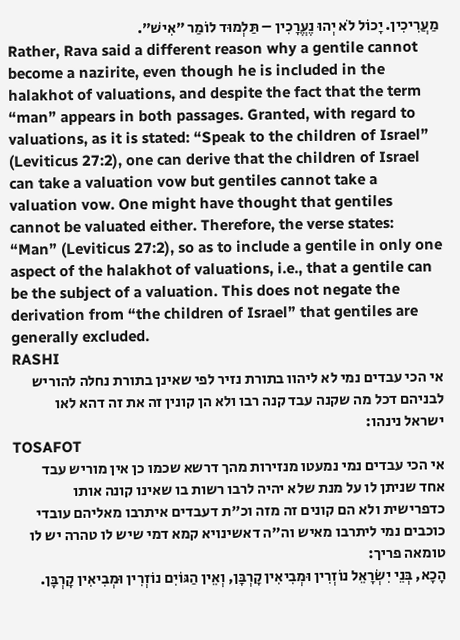מַעֲרִיכִין. יָכוֹל לֹא יְהוּ נֶעֱרָכִין – תַּלְמוּד לוֹמַר ״אִישׁ״.
Rather, Rava said a different reason why a gentile cannot become a nazirite, even though he is included in the halakhot of valuations, and despite the fact that the term “man” appears in both passages. Granted, with regard to valuations, as it is stated: “Speak to the children of Israel” (Leviticus 27:2), one can derive that the children of Israel can take a valuation vow but gentiles cannot take a valuation vow. One might have thought that gentiles cannot be valuated either. Therefore, the verse states: “Man” (Leviticus 27:2), so as to include a gentile in only one aspect of the halakhot of valuations, i.e., that a gentile can be the subject of a valuation. This does not negate the derivation from “the children of Israel” that gentiles are generally excluded.
RASHI
אי הכי עבדים נמי לא ליהוו בתורת נזיר לפי שאינן בתורת נחלה להוריש לבניהם דכל מה שקנה עבד קנה רבו ולא הן קונין זה את זה דהא לאו ישראל נינהו:
TOSAFOT
אי הכי עבדים נמי נמעטו מנזירות מהך דרשא שכמו כן אין מוריש עבד אחד שניתן לו על מנת שלא יהיה לרבו רשות בו שאינו קונה אותו כדפרישית ולא הם קונים זה מזה וכ"ת דעבדים איתרבו מאליהם עובדי כוכבים נמי ליתרבו מאיש וה"ה דאשינויא קמא דמי שיש לו טהרה יש לו טומאה פריך:
הָכָא, בְּנֵי יִשְׂרָאֵל נוֹזְרִין וּמְבִיאִין קָרְבָּן, וְאֵין הַגּוֹיִם נוֹזְרִין וּמְבִיאִין קָרְבָּן.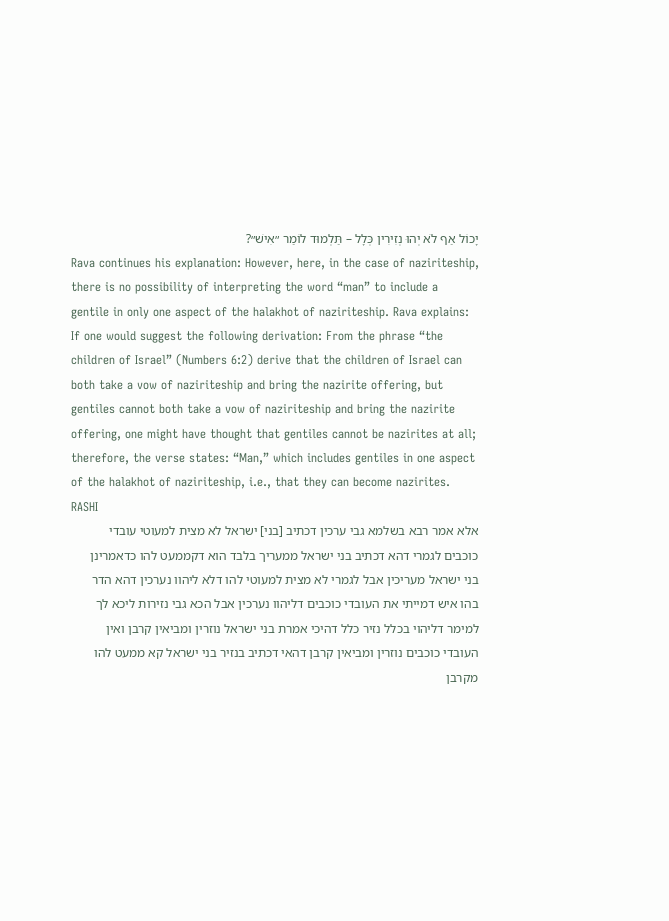יָכוֹל אַף לֹא יְהוּ נְזִירִין כְּלָל – תַּלְמוּד לוֹמַר ״אִישׁ״?
Rava continues his explanation: However, here, in the case of naziriteship, there is no possibility of interpreting the word “man” to include a gentile in only one aspect of the halakhot of naziriteship. Rava explains: If one would suggest the following derivation: From the phrase “the children of Israel” (Numbers 6:2) derive that the children of Israel can both take a vow of naziriteship and bring the nazirite offering, but gentiles cannot both take a vow of naziriteship and bring the nazirite offering, one might have thought that gentiles cannot be nazirites at all; therefore, the verse states: “Man,” which includes gentiles in one aspect of the halakhot of naziriteship, i.e., that they can become nazirites.
RASHI
אלא אמר רבא בשלמא גבי ערכין דכתיב [בני] ישראל לא מצית למעוטי עובדי כוכבים לגמרי דהא דכתיב בני ישראל ממעריך בלבד הוא דקממעט להו כדאמרינן בני ישראל מעריכין אבל לגמרי לא מצית למעוטי להו דלא ליהוו נערכין דהא הדר בהו איש דמייתי את העובדי כוכבים דליהוו נערכין אבל הכא גבי נזירות ליכא לך למימר דליהוי בכלל נזיר כלל דהיכי אמרת בני ישראל נוזרין ומביאין קרבן ואין העובדי כוכבים נוזרין ומביאין קרבן דהאי דכתיב בנזיר בני ישראל קא ממעט להו מקרבן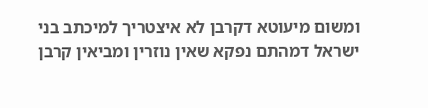ומשום מיעוטא דקרבן לא איצטריך למיכתב בני ישראל דמהתם נפקא שאין נוזרין ומביאין קרבן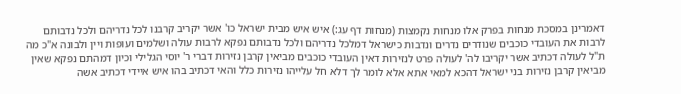דאמרינן במסכת מנחות בפרק אלו מנחות נקמצות (מנחות דף עג:) איש איש מבית ישראל כו' אשר יקריב קרבנו לכל נדריהם ולכל נדבותם לרבות את העובדי כוכבים שנודרים נדרים ונדבות כישראל דמלכל נדריהם ולכל נדבותם נפקא לרבות עולה ושלמים ועופות ויין ולבונה א"כ מה ת"ל לעולה דכתיב אשר יקריבו לה' לעולה פרט לנזירות דאין העובדי כוכבים מביאין קרבן נזירות דברי ר' יוסי הגלילי וכיון דמהתם נפקא שאין מביאין קרבן נזירות בני ישראל דהכא למאי אתא אלא לומר לך דלא חל עלייהו נזירות כלל והאי דכתיב בהו איש איידי דכתיב אשה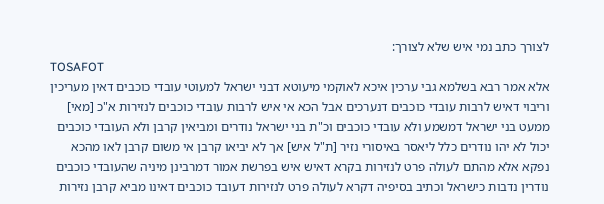לצורך כתב נמי איש שלא לצורך:
TOSAFOT
אלא אמר רבא בשלמא גבי ערכין איכא לאוקמי מיעוטא דבני ישראל למעוטי עובדי כוכבים דאין מעריכין וריבוי דאיש לרבות עובדי כוכבים דנערכים אבל הכא אי איש לרבות עובדי כוכבים לנזירות א"כ [מאי] ממעט בני ישראל דמשמע ולא עובדי כוכבים וכ"ת בני ישראל נודרים ומביאין קרבן ולא העובדי כוכבים יכול לא יהו נודרים כלל ליאסר באיסורי נזיר [ת"ל איש] אך לא יביאו קרבן אי משום קרבן לאו מהכא נפקא אלא מהתם לעולה פרט לנזירות בקרא דאיש איש בפרשת אמור דמרבינן מיניה שהעובדי כוכבים נודרין נדבות כישראל וכתיב בסיפיה דקרא לעולה פרט לנזירות דעובד כוכבים דאינו מביא קרבן נזירות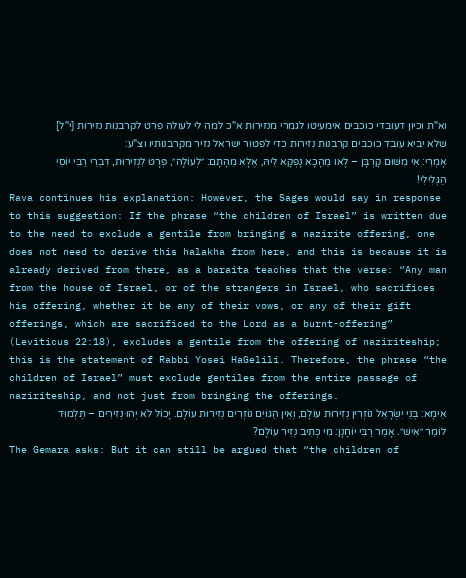וא"ת וכיון דעובדי כוכבים אימעיטו לגמרי מנזירות א"כ למה לי לעולה פרט לקרבנות נזירות [י"ל] שלא יביא עובד כוכבים קרבנות נזירות כדי לפטור ישראל נזיר מקרבנותיו וצ"ע:
אָמְרִי: אִי מִשּׁוּם קָרְבָּן – לָאו מֵהָכָא נָפְקָא לֵיהּ, אֶלָּא מֵהָתָם: ״לְעוֹלָה״, פְּרָט לִנְזִירוּת, דִּבְרֵי רַבִּי יוֹסֵי הַגְּלִילִי!
Rava continues his explanation: However, the Sages would say in response to this suggestion: If the phrase “the children of Israel” is written due to the need to exclude a gentile from bringing a nazirite offering, one does not need to derive this halakha from here, and this is because it is already derived from there, as a baraita teaches that the verse: “Any man from the house of Israel, or of the strangers in Israel, who sacrifices his offering, whether it be any of their vows, or any of their gift offerings, which are sacrificed to the Lord as a burnt-offering” (Leviticus 22:18), excludes a gentile from the offering of naziriteship; this is the statement of Rabbi Yosei HaGelili. Therefore, the phrase “the children of Israel” must exclude gentiles from the entire passage of naziriteship, and not just from bringing the offerings.
אֵימָא: בְּנֵי יִשְׂרָאֵל נוֹזְרִין נְזִירוּת עוֹלָם, וְאֵין הַגּוֹיִם נוֹזְרִים נְזִירוּת עוֹלָם. יָכוֹל לֹא יְהוּ נְזִירִים – תַּלְמוּד לוֹמַר ״אִישׁ״. אָמַר רַבִּי יוֹחָנָן: מִי כְּתִיב נְזִיר עוֹלָם?
The Gemara asks: But it can still be argued that “the children of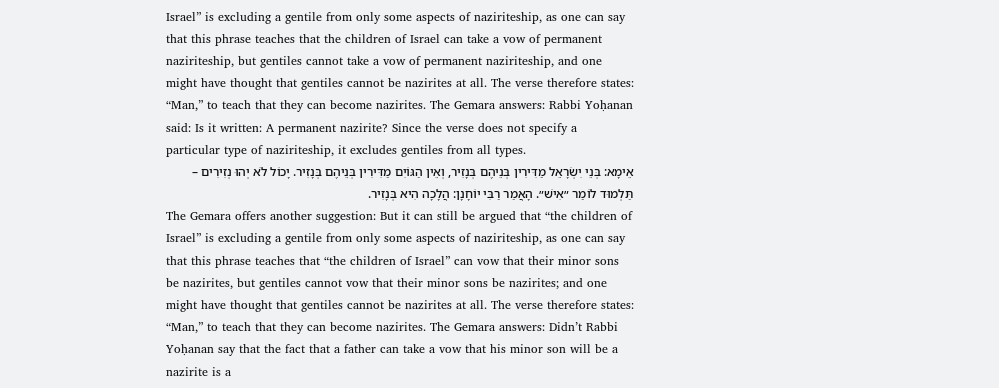Israel” is excluding a gentile from only some aspects of naziriteship, as one can say that this phrase teaches that the children of Israel can take a vow of permanent naziriteship, but gentiles cannot take a vow of permanent naziriteship, and one might have thought that gentiles cannot be nazirites at all. The verse therefore states: “Man,” to teach that they can become nazirites. The Gemara answers: Rabbi Yoḥanan said: Is it written: A permanent nazirite? Since the verse does not specify a particular type of naziriteship, it excludes gentiles from all types.
אֵימָא: בְּנֵי יִשְׂרָאֵל מַדִּירִין בְּנֵיהֶם בְּנָזִיר, וְאֵין הַגּוֹיִם מַדִּירִין בְּנֵיהֶם בְּנָזִיר. יָכוֹל לֹא יְהוּ נְזִירִים – תַּלְמוּד לוֹמַר ״אִישׁ״. הָאֲמַר רַבִּי יוֹחָנָן: הֲלָכָה הִיא בְּנָזִיר.
The Gemara offers another suggestion: But it can still be argued that “the children of Israel” is excluding a gentile from only some aspects of naziriteship, as one can say that this phrase teaches that “the children of Israel” can vow that their minor sons be nazirites, but gentiles cannot vow that their minor sons be nazirites; and one might have thought that gentiles cannot be nazirites at all. The verse therefore states: “Man,” to teach that they can become nazirites. The Gemara answers: Didn’t Rabbi Yoḥanan say that the fact that a father can take a vow that his minor son will be a nazirite is a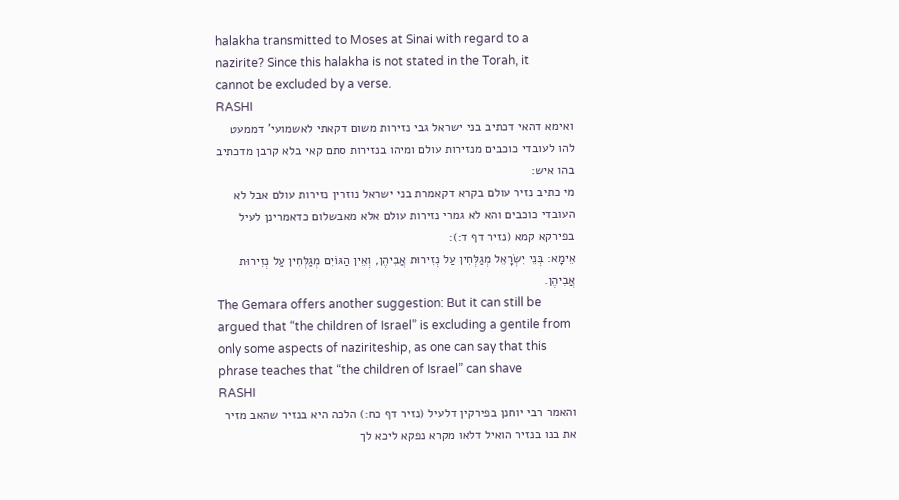halakha transmitted to Moses at Sinai with regard to a nazirite? Since this halakha is not stated in the Torah, it cannot be excluded by a verse.
RASHI
ואימא דהאי דכתיב בני ישראל גבי נזירות משום דקאתי לאשמועי' דממעט להו לעובדי כוכבים מנזירות עולם ומיהו בנזירות סתם קאי בלא קרבן מדכתיב בהו איש:
מי כתיב נזיר עולם בקרא דקאמרת בני ישראל נוזרין נזירות עולם אבל לא העובדי כוכבים והא לא גמרי נזירות עולם אלא מאבשלום כדאמרינן לעיל בפירקא קמא (נזיר דף ד:):
אֵימָא: בְּנֵי יִשְׂרָאֵל מְגַלְּחִין עַל נְזִירוּת אֲבִיהֶן, וְאֵין הַגּוֹיִם מְגַלְּחִין עַל נְזִירוּת אֲבִיהֶן.
The Gemara offers another suggestion: But it can still be argued that “the children of Israel” is excluding a gentile from only some aspects of naziriteship, as one can say that this phrase teaches that “the children of Israel” can shave
RASHI
והאמר רבי יוחנן בפירקין דלעיל (נזיר דף כח:) הלכה היא בנזיר שהאב מזיר את בנו בנזיר הואיל דלאו מקרא נפקא ליכא לך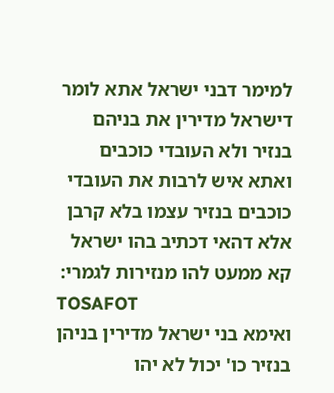למימר דבני ישראל אתא לומר דישראל מדירין את בניהם בנזיר ולא העובדי כוכבים ואתא איש לרבות את העובדי כוכבים בנזיר עצמו בלא קרבן אלא דהאי דכתיב בהו ישראל קא ממעט להו מנזירות לגמרי:
TOSAFOT
ואימא בני ישראל מדירין בניהן בנזיר כו' יכול לא יהו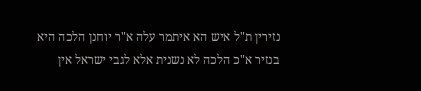נזירין ת"ל איש הא איתמר עלה א"ר יוחנן הלכה היא בנזיר א"כ הלכה לא נשנית אלא לגבי ישראל אין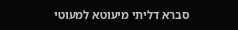סברא דליתי מיעוטא למעוטי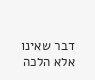דבר שאינו אלא הלכה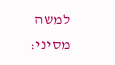למשה מסיני: